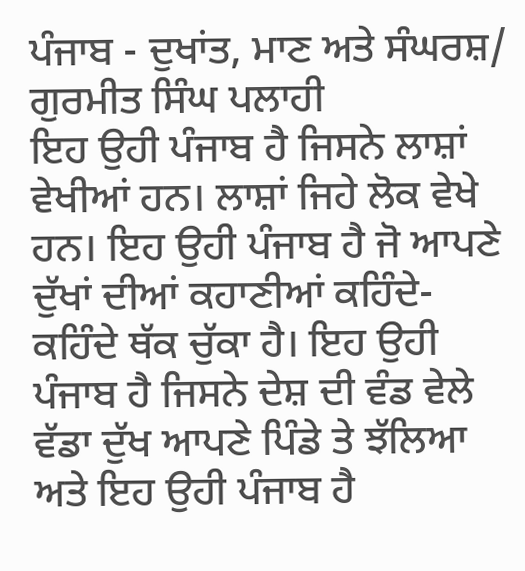ਪੰਜਾਬ - ਦੁਖਾਂਤ, ਮਾਣ ਅਤੇ ਸੰਘਰਸ਼/ ਗੁਰਮੀਤ ਸਿੰਘ ਪਲਾਹੀ
ਇਹ ਉਹੀ ਪੰਜਾਬ ਹੈ ਜਿਸਨੇ ਲਾਸ਼ਾਂ ਵੇਖੀਆਂ ਹਨ। ਲਾਸ਼ਾਂ ਜਿਹੇ ਲੋਕ ਵੇਖੇ ਹਨ। ਇਹ ਉਹੀ ਪੰਜਾਬ ਹੈ ਜੋ ਆਪਣੇ ਦੁੱਖਾਂ ਦੀਆਂ ਕਹਾਣੀਆਂ ਕਹਿੰਦੇ-ਕਹਿੰਦੇ ਥੱਕ ਚੁੱਕਾ ਹੈ। ਇਹ ਉਹੀ ਪੰਜਾਬ ਹੈ ਜਿਸਨੇ ਦੇਸ਼ ਦੀ ਵੰਡ ਵੇਲੇ ਵੱਡਾ ਦੁੱਖ ਆਪਣੇ ਪਿੰਡੇ ਤੇ ਝੱਲਿਆ ਅਤੇ ਇਹ ਉਹੀ ਪੰਜਾਬ ਹੈ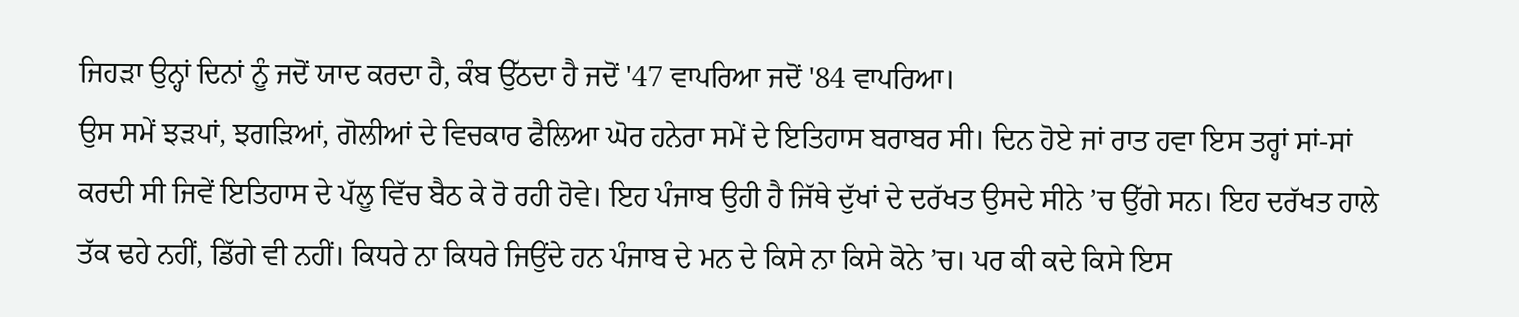ਜਿਹੜਾ ਉਨ੍ਹਾਂ ਦਿਨਾਂ ਨੂੰ ਜਦੋਂ ਯਾਦ ਕਰਦਾ ਹੈ, ਕੰਬ ਉੱਠਦਾ ਹੈ ਜਦੋਂ '47 ਵਾਪਰਿਆ ਜਦੋਂ '84 ਵਾਪਰਿਆ।
ਉਸ ਸਮੇਂ ਝੜਪਾਂ, ਝਗੜਿਆਂ, ਗੋਲੀਆਂ ਦੇ ਵਿਚਕਾਰ ਫੈਲਿਆ ਘੋਰ ਹਨੇਰਾ ਸਮੇਂ ਦੇ ਇਤਿਹਾਸ ਬਰਾਬਰ ਸੀ। ਦਿਨ ਹੋਏ ਜਾਂ ਰਾਤ ਹਵਾ ਇਸ ਤਰ੍ਹਾਂ ਸਾਂ-ਸਾਂ ਕਰਦੀ ਸੀ ਜਿਵੇਂ ਇਤਿਹਾਸ ਦੇ ਪੱਲੂ ਵਿੱਚ ਬੈਠ ਕੇ ਰੋ ਰਹੀ ਹੋਵੇ। ਇਹ ਪੰਜਾਬ ਉਹੀ ਹੈ ਜਿੱਥੇ ਦੁੱਖਾਂ ਦੇ ਦਰੱਖਤ ਉਸਦੇ ਸੀਨੇ ’ਚ ਉੱਗੇ ਸਨ। ਇਹ ਦਰੱਖਤ ਹਾਲੇ ਤੱਕ ਢਹੇ ਨਹੀਂ, ਡਿੱਗੇ ਵੀ ਨਹੀਂ। ਕਿਧਰੇ ਨਾ ਕਿਧਰੇ ਜਿਉਂਦੇ ਹਨ ਪੰਜਾਬ ਦੇ ਮਨ ਦੇ ਕਿਸੇ ਨਾ ਕਿਸੇ ਕੋਨੇ ’ਚ। ਪਰ ਕੀ ਕਦੇ ਕਿਸੇ ਇਸ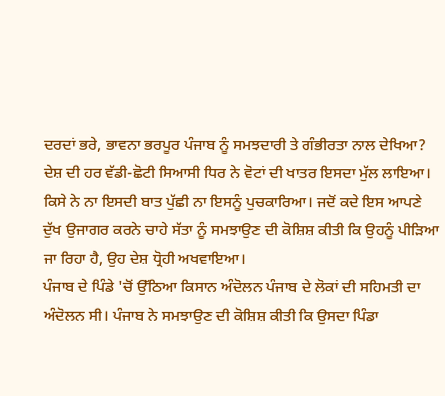ਦਰਦਾਂ ਭਰੇ, ਭਾਵਨਾ ਭਰਪੂਰ ਪੰਜਾਬ ਨੂੰ ਸਮਝਦਾਰੀ ਤੇ ਗੰਭੀਰਤਾ ਨਾਲ ਦੇਖਿਆ?
ਦੇਸ਼ ਦੀ ਹਰ ਵੱਡੀ-ਛੋਟੀ ਸਿਆਸੀ ਧਿਰ ਨੇ ਵੋਟਾਂ ਦੀ ਖਾਤਰ ਇਸਦਾ ਮੁੱਲ ਲਾਇਆ। ਕਿਸੇ ਨੇ ਨਾ ਇਸਦੀ ਬਾਤ ਪੁੱਛੀ ਨਾ ਇਸਨੂੰ ਪੁਚਕਾਰਿਆ। ਜਦੋਂ ਕਦੇ ਇਸ ਆਪਣੇ ਦੁੱਖ ਉਜਾਗਰ ਕਰਨੇ ਚਾਹੇ ਸੱਤਾ ਨੂੰ ਸਮਝਾਉਣ ਦੀ ਕੋਸ਼ਿਸ਼ ਕੀਤੀ ਕਿ ਉਹਨੂੰ ਪੀੜਿਆ ਜਾ ਰਿਹਾ ਹੈ, ਉਹ ਦੇਸ਼ ਧ੍ਰੋਹੀ ਅਖਵਾਇਆ।
ਪੰਜਾਬ ਦੇ ਪਿੰਡੇ 'ਚੋਂ ਉੱਠਿਆ ਕਿਸਾਨ ਅੰਦੋਲਨ ਪੰਜਾਬ ਦੇ ਲੋਕਾਂ ਦੀ ਸਹਿਮਤੀ ਦਾ ਅੰਦੋਲਨ ਸੀ। ਪੰਜਾਬ ਨੇ ਸਮਝਾਉਣ ਦੀ ਕੋਸ਼ਿਸ਼ ਕੀਤੀ ਕਿ ਉਸਦਾ ਪਿੰਡਾ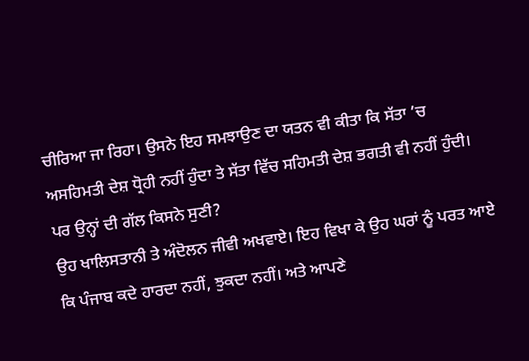ਚੀਰਿਆ ਜਾ ਰਿਹਾ। ਉਸਨੇ ਇਹ ਸਮਝਾਉਣ ਦਾ ਯਤਨ ਵੀ ਕੀਤਾ ਕਿ ਸੱਤਾ ’ਚ ਅਸਹਿਮਤੀ ਦੇਸ਼ ਧ੍ਰੋਹੀ ਨਹੀਂ ਹੁੰਦਾ ਤੇ ਸੱਤਾ ਵਿੱਚ ਸਹਿਮਤੀ ਦੇਸ਼ ਭਗਤੀ ਵੀ ਨਹੀਂ ਹੁੰਦੀ। ਪਰ ਉਨ੍ਹਾਂ ਦੀ ਗੱਲ ਕਿਸਨੇ ਸੁਣੀ?
ਉਹ ਖਾਲਿਸਤਾਨੀ ਤੇ ਅੰਦੋਲਨ ਜੀਵੀ ਅਖਵਾਏ। ਇਹ ਵਿਖਾ ਕੇ ਉਹ ਘਰਾਂ ਨੂੰ ਪਰਤ ਆਏ ਕਿ ਪੰਜਾਬ ਕਦੇ ਹਾਰਦਾ ਨਹੀਂ, ਝੁਕਦਾ ਨਹੀਂ। ਅਤੇ ਆਪਣੇ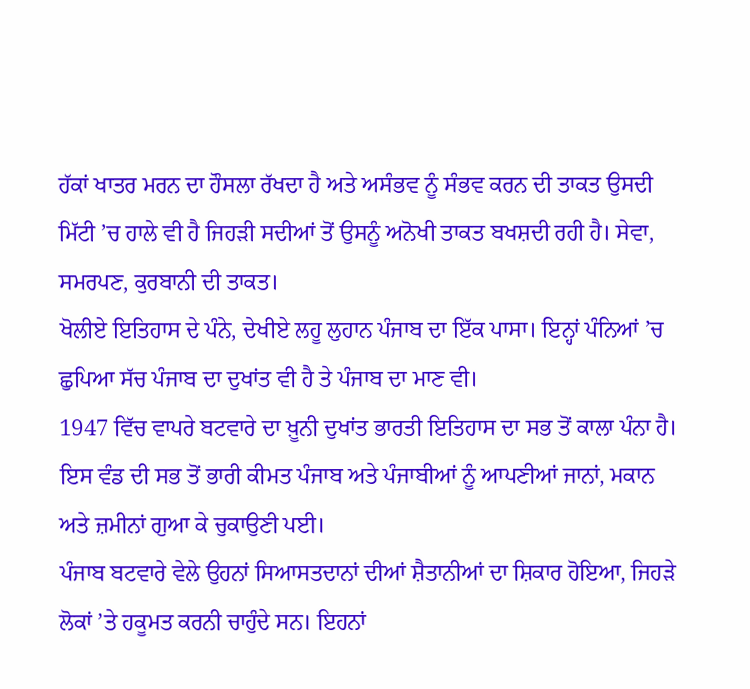ਹੱਕਾਂ ਖਾਤਰ ਮਰਨ ਦਾ ਹੌਸਲਾ ਰੱਖਦਾ ਹੈ ਅਤੇ ਅਸੰਭਵ ਨੂੰ ਸੰਭਵ ਕਰਨ ਦੀ ਤਾਕਤ ਉਸਦੀ ਮਿੱਟੀ ’ਚ ਹਾਲੇ ਵੀ ਹੈ ਜਿਹੜੀ ਸਦੀਆਂ ਤੋਂ ਉਸਨੂੰ ਅਨੋਖੀ ਤਾਕਤ ਬਖਸ਼ਦੀ ਰਹੀ ਹੈ। ਸੇਵਾ, ਸਮਰਪਣ, ਕੁਰਬਾਨੀ ਦੀ ਤਾਕਤ।
ਖੋਲੀਏ ਇਤਿਹਾਸ ਦੇ ਪੰਨੇ, ਦੇਖੀਏ ਲਹੂ ਲੁਹਾਨ ਪੰਜਾਬ ਦਾ ਇੱਕ ਪਾਸਾ। ਇਨ੍ਹਾਂ ਪੰਨਿਆਂ ’ਚ ਛੁਪਿਆ ਸੱਚ ਪੰਜਾਬ ਦਾ ਦੁਖਾਂਤ ਵੀ ਹੈ ਤੇ ਪੰਜਾਬ ਦਾ ਮਾਣ ਵੀ।
1947 ਵਿੱਚ ਵਾਪਰੇ ਬਟਵਾਰੇ ਦਾ ਖ਼ੂਨੀ ਦੁਖਾਂਤ ਭਾਰਤੀ ਇਤਿਹਾਸ ਦਾ ਸਭ ਤੋਂ ਕਾਲਾ ਪੰਨਾ ਹੈ। ਇਸ ਵੰਡ ਦੀ ਸਭ ਤੋਂ ਭਾਰੀ ਕੀਮਤ ਪੰਜਾਬ ਅਤੇ ਪੰਜਾਬੀਆਂ ਨੂੰ ਆਪਣੀਆਂ ਜਾਨਾਂ, ਮਕਾਨ ਅਤੇ ਜ਼ਮੀਨਾਂ ਗੁਆ ਕੇ ਚੁਕਾਉਣੀ ਪਈ।
ਪੰਜਾਬ ਬਟਵਾਰੇ ਵੇਲੇ ਉਹਨਾਂ ਸਿਆਸਤਦਾਨਾਂ ਦੀਆਂ ਸ਼ੈਤਾਨੀਆਂ ਦਾ ਸ਼ਿਕਾਰ ਹੋਇਆ, ਜਿਹੜੇ ਲੋਕਾਂ ’ਤੇ ਹਕੂਮਤ ਕਰਨੀ ਚਾਹੁੰਦੇ ਸਨ। ਇਹਨਾਂ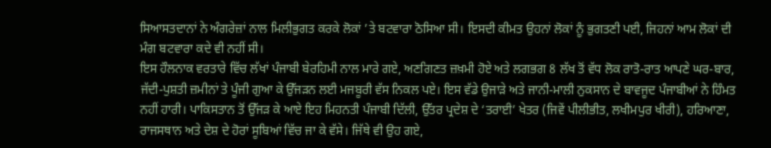ਸਿਆਸਤਦਾਨਾਂ ਨੇ ਅੰਗਰੇਜ਼ਾਂ ਨਾਲ ਮਿਲੀਭੁਗਤ ਕਰਕੇ ਲੋਕਾਂ ’ਤੇ ਬਟਵਾਰਾ ਠੋਸਿਆ ਸੀ। ਇਸਦੀ ਕੀਮਤ ਉਹਨਾਂ ਲੋਕਾਂ ਨੂੰ ਭੁਗਤਣੀ ਪਈ, ਜਿਹਨਾਂ ਆਮ ਲੋਕਾਂ ਦੀ ਮੰਗ ਬਟਵਾਰਾ ਕਦੇ ਵੀ ਨਹੀਂ ਸੀ।
ਇਸ ਹੌਲਨਾਕ ਵਰਤਾਰੇ ਵਿੱਚ ਲੱਖਾਂ ਪੰਜਾਬੀ ਬੇਰਹਿਮੀ ਨਾਲ ਮਾਰੇ ਗਏ, ਅਣਗਿਣਤ ਜ਼ਖ਼ਮੀ ਹੋਏ ਅਤੇ ਲਗਭਗ 8 ਲੱਖ ਤੋਂ ਵੱਧ ਲੋਕ ਰਾਤੋ-ਰਾਤ ਆਪਣੇ ਘਰ-ਬਾਰ, ਜੱਦੀ-ਪੁਸ਼ਤੀ ਜ਼ਮੀਨਾਂ ਤੇ ਪੂੰਜੀ ਗੁਆ ਕੇ ਉੱਜੜਨ ਲਈ ਮਜਬੂਰੀ ਵੱਸ ਨਿਕਲ ਪਏ। ਇਸ ਵੱਡੇ ਉਜਾੜੇ ਅਤੇ ਜਾਨੀ-ਮਾਲੀ ਨੁਕਸਾਨ ਦੇ ਬਾਵਜੂਦ ਪੰਜਾਬੀਆਂ ਨੇ ਹਿੰਮਤ ਨਹੀਂ ਹਾਰੀ। ਪਾਕਿਸਤਾਨ ਤੋਂ ਉੱਜੜ ਕੇ ਆਏ ਇਹ ਮਿਹਨਤੀ ਪੰਜਾਬੀ ਦਿੱਲੀ, ਉੱਤਰ ਪ੍ਰਦੇਸ਼ ਦੇ ‘ਤਰਾਈ’ ਖੇਤਰ (ਜਿਵੇਂ ਪੀਲੀਭੀਤ, ਲਖੀਮਪੁਰ ਖੀਰੀ), ਹਰਿਆਣਾ, ਰਾਜਸਥਾਨ ਅਤੇ ਦੇਸ਼ ਦੇ ਹੋਰਾਂ ਸੂਬਿਆਂ ਵਿੱਚ ਜਾ ਕੇ ਵੱਸੇ। ਜਿੱਥੇ ਵੀ ਉਹ ਗਏ,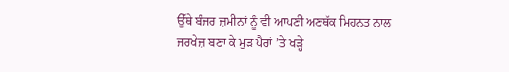ਉੱਥੇ ਬੰਜਰ ਜ਼ਮੀਨਾਂ ਨੂੰ ਵੀ ਆਪਣੀ ਅਣਥੱਕ ਮਿਹਨਤ ਨਾਲ ਜਰਖੇਜ਼ ਬਣਾ ਕੇ ਮੁੜ ਪੈਰਾਂ ’ਤੇ ਖੜ੍ਹੇ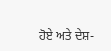ਹੋਏ ਅਤੇ ਦੇਸ਼-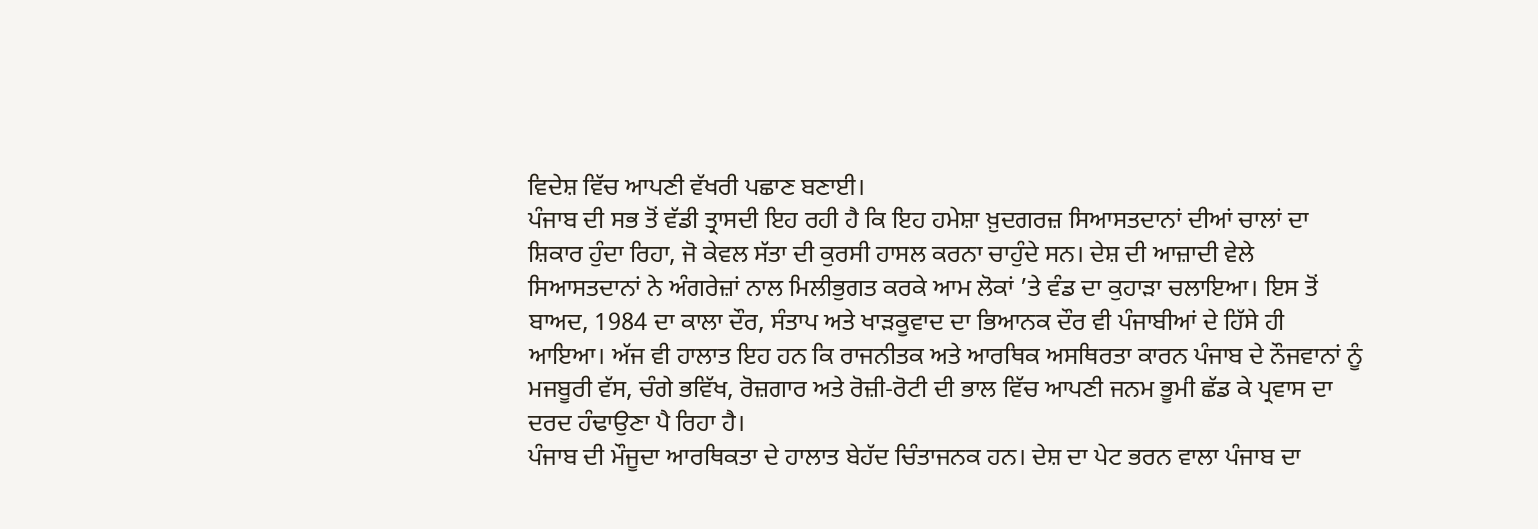ਵਿਦੇਸ਼ ਵਿੱਚ ਆਪਣੀ ਵੱਖਰੀ ਪਛਾਣ ਬਣਾਈ।
ਪੰਜਾਬ ਦੀ ਸਭ ਤੋਂ ਵੱਡੀ ਤ੍ਰਾਸਦੀ ਇਹ ਰਹੀ ਹੈ ਕਿ ਇਹ ਹਮੇਸ਼ਾ ਖ਼ੁਦਗਰਜ਼ ਸਿਆਸਤਦਾਨਾਂ ਦੀਆਂ ਚਾਲਾਂ ਦਾ ਸ਼ਿਕਾਰ ਹੁੰਦਾ ਰਿਹਾ, ਜੋ ਕੇਵਲ ਸੱਤਾ ਦੀ ਕੁਰਸੀ ਹਾਸਲ ਕਰਨਾ ਚਾਹੁੰਦੇ ਸਨ। ਦੇਸ਼ ਦੀ ਆਜ਼ਾਦੀ ਵੇਲੇ ਸਿਆਸਤਦਾਨਾਂ ਨੇ ਅੰਗਰੇਜ਼ਾਂ ਨਾਲ ਮਿਲੀਭੁਗਤ ਕਰਕੇ ਆਮ ਲੋਕਾਂ ’ਤੇ ਵੰਡ ਦਾ ਕੁਹਾੜਾ ਚਲਾਇਆ। ਇਸ ਤੋਂ ਬਾਅਦ, 1984 ਦਾ ਕਾਲਾ ਦੌਰ, ਸੰਤਾਪ ਅਤੇ ਖਾੜਕੂਵਾਦ ਦਾ ਭਿਆਨਕ ਦੌਰ ਵੀ ਪੰਜਾਬੀਆਂ ਦੇ ਹਿੱਸੇ ਹੀ ਆਇਆ। ਅੱਜ ਵੀ ਹਾਲਾਤ ਇਹ ਹਨ ਕਿ ਰਾਜਨੀਤਕ ਅਤੇ ਆਰਥਿਕ ਅਸਥਿਰਤਾ ਕਾਰਨ ਪੰਜਾਬ ਦੇ ਨੌਜਵਾਨਾਂ ਨੂੰ ਮਜਬੂਰੀ ਵੱਸ, ਚੰਗੇ ਭਵਿੱਖ, ਰੋਜ਼ਗਾਰ ਅਤੇ ਰੋਜ਼ੀ-ਰੋਟੀ ਦੀ ਭਾਲ ਵਿੱਚ ਆਪਣੀ ਜਨਮ ਭੂਮੀ ਛੱਡ ਕੇ ਪ੍ਰਵਾਸ ਦਾ ਦਰਦ ਹੰਢਾਉਣਾ ਪੈ ਰਿਹਾ ਹੈ।
ਪੰਜਾਬ ਦੀ ਮੌਜੂਦਾ ਆਰਥਿਕਤਾ ਦੇ ਹਾਲਾਤ ਬੇਹੱਦ ਚਿੰਤਾਜਨਕ ਹਨ। ਦੇਸ਼ ਦਾ ਪੇਟ ਭਰਨ ਵਾਲਾ ਪੰਜਾਬ ਦਾ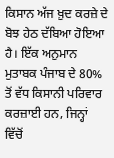ਕਿਸਾਨ ਅੱਜ ਖ਼ੁਦ ਕਰਜ਼ੇ ਦੇ ਬੋਝ ਹੇਠ ਦੱਬਿਆ ਹੋਇਆ ਹੈ। ਇੱਕ ਅਨੁਮਾਨ ਮੁਤਾਬਕ ਪੰਜਾਬ ਦੇ 80% ਤੋਂ ਵੱਧ ਕਿਸਾਨੀ ਪਰਿਵਾਰ ਕਰਜ਼ਾਈ ਹਨ, ਜਿਨ੍ਹਾਂ ਵਿੱਚੋਂ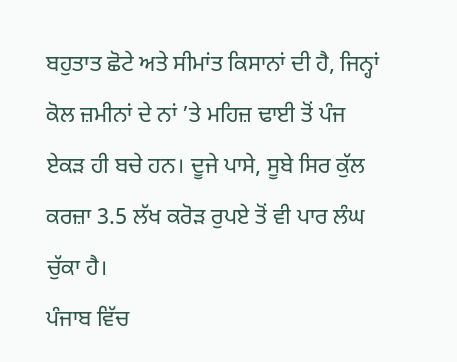ਬਹੁਤਾਤ ਛੋਟੇ ਅਤੇ ਸੀਮਾਂਤ ਕਿਸਾਨਾਂ ਦੀ ਹੈ, ਜਿਨ੍ਹਾਂ ਕੋਲ ਜ਼ਮੀਨਾਂ ਦੇ ਨਾਂ ’ਤੇ ਮਹਿਜ਼ ਢਾਈ ਤੋਂ ਪੰਜ ਏਕੜ ਹੀ ਬਚੇ ਹਨ। ਦੂਜੇ ਪਾਸੇ, ਸੂਬੇ ਸਿਰ ਕੁੱਲ ਕਰਜ਼ਾ 3.5 ਲੱਖ ਕਰੋੜ ਰੁਪਏ ਤੋਂ ਵੀ ਪਾਰ ਲੰਘ ਚੁੱਕਾ ਹੈ।
ਪੰਜਾਬ ਵਿੱਚ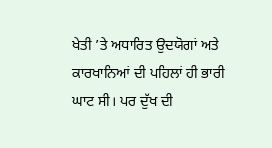ਖੇਤੀ ’ਤੇ ਅਧਾਰਿਤ ਉਦਯੋਗਾਂ ਅਤੇ ਕਾਰਖਾਨਿਆਂ ਦੀ ਪਹਿਲਾਂ ਹੀ ਭਾਰੀ ਘਾਟ ਸੀ। ਪਰ ਦੁੱਖ ਦੀ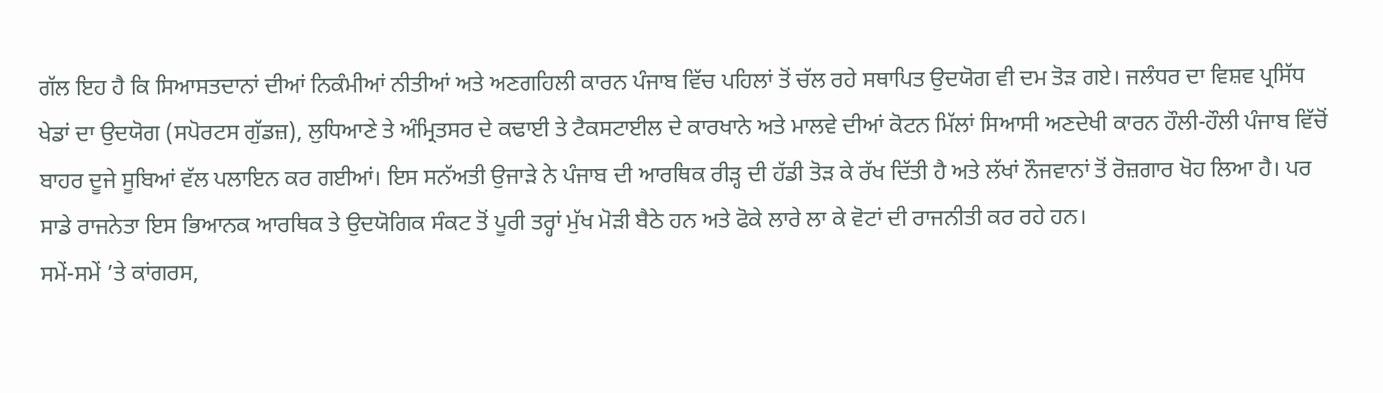ਗੱਲ ਇਹ ਹੈ ਕਿ ਸਿਆਸਤਦਾਨਾਂ ਦੀਆਂ ਨਿਕੰਮੀਆਂ ਨੀਤੀਆਂ ਅਤੇ ਅਣਗਹਿਲੀ ਕਾਰਨ ਪੰਜਾਬ ਵਿੱਚ ਪਹਿਲਾਂ ਤੋਂ ਚੱਲ ਰਹੇ ਸਥਾਪਿਤ ਉਦਯੋਗ ਵੀ ਦਮ ਤੋੜ ਗਏ। ਜਲੰਧਰ ਦਾ ਵਿਸ਼ਵ ਪ੍ਰਸਿੱਧ ਖੇਡਾਂ ਦਾ ਉਦਯੋਗ (ਸਪੋਰਟਸ ਗੁੱਡਜ਼), ਲੁਧਿਆਣੇ ਤੇ ਅੰਮ੍ਰਿਤਸਰ ਦੇ ਕਢਾਈ ਤੇ ਟੈਕਸਟਾਈਲ ਦੇ ਕਾਰਖਾਨੇ ਅਤੇ ਮਾਲਵੇ ਦੀਆਂ ਕੋਟਨ ਮਿੱਲਾਂ ਸਿਆਸੀ ਅਣਦੇਖੀ ਕਾਰਨ ਹੌਲੀ-ਹੌਲੀ ਪੰਜਾਬ ਵਿੱਚੋਂ ਬਾਹਰ ਦੂਜੇ ਸੂਬਿਆਂ ਵੱਲ ਪਲਾਇਨ ਕਰ ਗਈਆਂ। ਇਸ ਸਨੱਅਤੀ ਉਜਾੜੇ ਨੇ ਪੰਜਾਬ ਦੀ ਆਰਥਿਕ ਰੀੜ੍ਹ ਦੀ ਹੱਡੀ ਤੋੜ ਕੇ ਰੱਖ ਦਿੱਤੀ ਹੈ ਅਤੇ ਲੱਖਾਂ ਨੌਜਵਾਨਾਂ ਤੋਂ ਰੋਜ਼ਗਾਰ ਖੋਹ ਲਿਆ ਹੈ। ਪਰ ਸਾਡੇ ਰਾਜਨੇਤਾ ਇਸ ਭਿਆਨਕ ਆਰਥਿਕ ਤੇ ਉਦਯੋਗਿਕ ਸੰਕਟ ਤੋਂ ਪੂਰੀ ਤਰ੍ਹਾਂ ਮੁੱਖ ਮੋੜੀ ਬੈਠੇ ਹਨ ਅਤੇ ਫੋਕੇ ਲਾਰੇ ਲਾ ਕੇ ਵੋਟਾਂ ਦੀ ਰਾਜਨੀਤੀ ਕਰ ਰਹੇ ਹਨ।
ਸਮੇਂ-ਸਮੇਂ ’ਤੇ ਕਾਂਗਰਸ,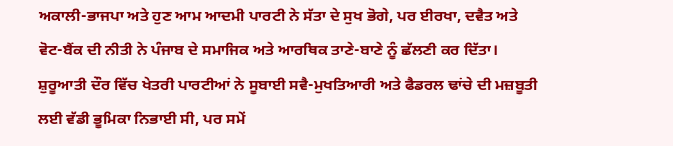ਅਕਾਲੀ-ਭਾਜਪਾ ਅਤੇ ਹੁਣ ਆਮ ਆਦਮੀ ਪਾਰਟੀ ਨੇ ਸੱਤਾ ਦੇ ਸੁਖ ਭੋਗੇ, ਪਰ ਈਰਖਾ, ਦਵੈਤ ਅਤੇ ਵੋਟ-ਬੈਂਕ ਦੀ ਨੀਤੀ ਨੇ ਪੰਜਾਬ ਦੇ ਸਮਾਜਿਕ ਅਤੇ ਆਰਥਿਕ ਤਾਣੇ-ਬਾਣੇ ਨੂੰ ਛੱਲਣੀ ਕਰ ਦਿੱਤਾ। ਸ਼ੁਰੂਆਤੀ ਦੌਰ ਵਿੱਚ ਖੇਤਰੀ ਪਾਰਟੀਆਂ ਨੇ ਸੂਬਾਈ ਸਵੈ-ਮੁਖਤਿਆਰੀ ਅਤੇ ਫੈਡਰਲ ਢਾਂਚੇ ਦੀ ਮਜ਼ਬੂਤੀ ਲਈ ਵੱਡੀ ਭੂਮਿਕਾ ਨਿਭਾਈ ਸੀ, ਪਰ ਸਮੇਂ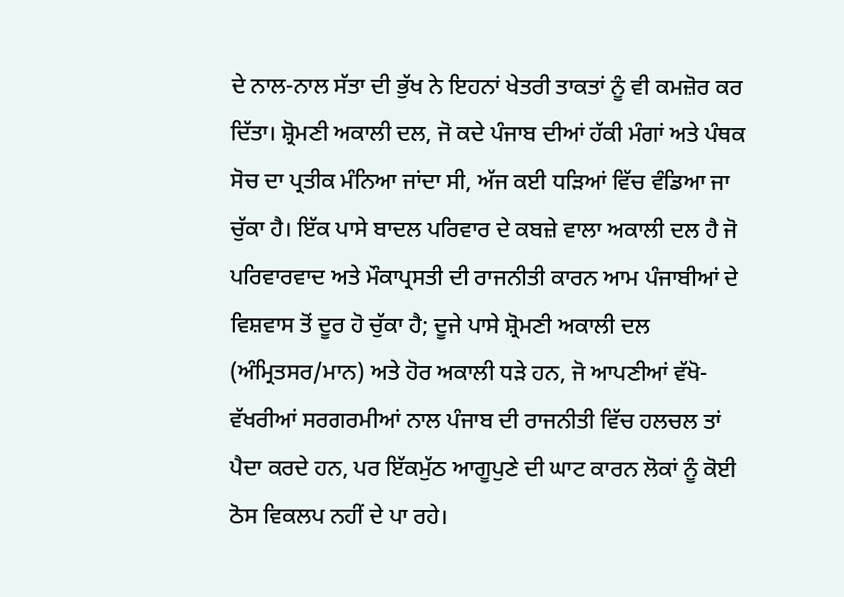ਦੇ ਨਾਲ-ਨਾਲ ਸੱਤਾ ਦੀ ਭੁੱਖ ਨੇ ਇਹਨਾਂ ਖੇਤਰੀ ਤਾਕਤਾਂ ਨੂੰ ਵੀ ਕਮਜ਼ੋਰ ਕਰ ਦਿੱਤਾ। ਸ਼੍ਰੋਮਣੀ ਅਕਾਲੀ ਦਲ, ਜੋ ਕਦੇ ਪੰਜਾਬ ਦੀਆਂ ਹੱਕੀ ਮੰਗਾਂ ਅਤੇ ਪੰਥਕ ਸੋਚ ਦਾ ਪ੍ਰਤੀਕ ਮੰਨਿਆ ਜਾਂਦਾ ਸੀ, ਅੱਜ ਕਈ ਧੜਿਆਂ ਵਿੱਚ ਵੰਡਿਆ ਜਾ ਚੁੱਕਾ ਹੈ। ਇੱਕ ਪਾਸੇ ਬਾਦਲ ਪਰਿਵਾਰ ਦੇ ਕਬਜ਼ੇ ਵਾਲਾ ਅਕਾਲੀ ਦਲ ਹੈ ਜੋ ਪਰਿਵਾਰਵਾਦ ਅਤੇ ਮੌਕਾਪ੍ਰਸਤੀ ਦੀ ਰਾਜਨੀਤੀ ਕਾਰਨ ਆਮ ਪੰਜਾਬੀਆਂ ਦੇ ਵਿਸ਼ਵਾਸ ਤੋਂ ਦੂਰ ਹੋ ਚੁੱਕਾ ਹੈ; ਦੂਜੇ ਪਾਸੇ ਸ਼੍ਰੋਮਣੀ ਅਕਾਲੀ ਦਲ (ਅੰਮ੍ਰਿਤਸਰ/ਮਾਨ) ਅਤੇ ਹੋਰ ਅਕਾਲੀ ਧੜੇ ਹਨ, ਜੋ ਆਪਣੀਆਂ ਵੱਖੋ-ਵੱਖਰੀਆਂ ਸਰਗਰਮੀਆਂ ਨਾਲ ਪੰਜਾਬ ਦੀ ਰਾਜਨੀਤੀ ਵਿੱਚ ਹਲਚਲ ਤਾਂ ਪੈਦਾ ਕਰਦੇ ਹਨ, ਪਰ ਇੱਕਮੁੱਠ ਆਗੂਪੁਣੇ ਦੀ ਘਾਟ ਕਾਰਨ ਲੋਕਾਂ ਨੂੰ ਕੋਈ ਠੋਸ ਵਿਕਲਪ ਨਹੀਂ ਦੇ ਪਾ ਰਹੇ।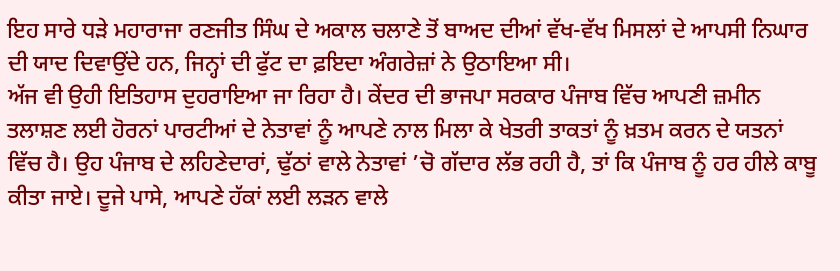ਇਹ ਸਾਰੇ ਧੜੇ ਮਹਾਰਾਜਾ ਰਣਜੀਤ ਸਿੰਘ ਦੇ ਅਕਾਲ ਚਲਾਣੇ ਤੋਂ ਬਾਅਦ ਦੀਆਂ ਵੱਖ-ਵੱਖ ਮਿਸਲਾਂ ਦੇ ਆਪਸੀ ਨਿਘਾਰ ਦੀ ਯਾਦ ਦਿਵਾਉਂਦੇ ਹਨ, ਜਿਨ੍ਹਾਂ ਦੀ ਫੁੱਟ ਦਾ ਫ਼ਇਦਾ ਅੰਗਰੇਜ਼ਾਂ ਨੇ ਉਠਾਇਆ ਸੀ।
ਅੱਜ ਵੀ ਉਹੀ ਇਤਿਹਾਸ ਦੁਹਰਾਇਆ ਜਾ ਰਿਹਾ ਹੈ। ਕੇਂਦਰ ਦੀ ਭਾਜਪਾ ਸਰਕਾਰ ਪੰਜਾਬ ਵਿੱਚ ਆਪਣੀ ਜ਼ਮੀਨ ਤਲਾਸ਼ਣ ਲਈ ਹੋਰਨਾਂ ਪਾਰਟੀਆਂ ਦੇ ਨੇਤਾਵਾਂ ਨੂੰ ਆਪਣੇ ਨਾਲ ਮਿਲਾ ਕੇ ਖੇਤਰੀ ਤਾਕਤਾਂ ਨੂੰ ਖ਼ਤਮ ਕਰਨ ਦੇ ਯਤਨਾਂ ਵਿੱਚ ਹੈ। ਉਹ ਪੰਜਾਬ ਦੇ ਲਹਿਣੇਦਾਰਾਂ, ਢੁੱਠਾਂ ਵਾਲੇ ਨੇਤਾਵਾਂ ’ਚੋ ਗੱਦਾਰ ਲੱਭ ਰਹੀ ਹੈ, ਤਾਂ ਕਿ ਪੰਜਾਬ ਨੂੰ ਹਰ ਹੀਲੇ ਕਾਬੂ ਕੀਤਾ ਜਾਏ। ਦੂਜੇ ਪਾਸੇ, ਆਪਣੇ ਹੱਕਾਂ ਲਈ ਲੜਨ ਵਾਲੇ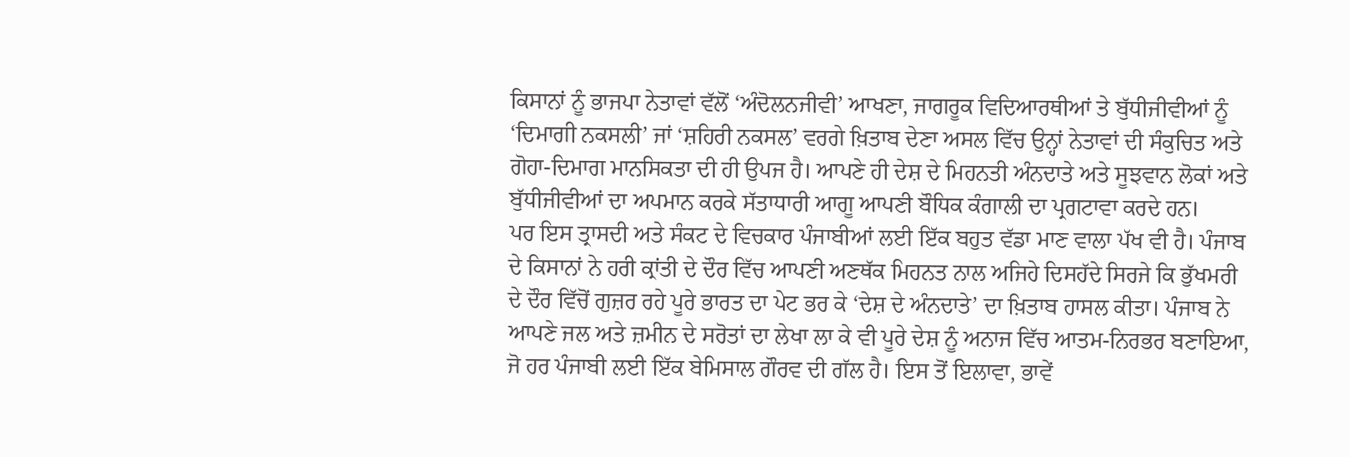ਕਿਸਾਨਾਂ ਨੂੰ ਭਾਜਪਾ ਨੇਤਾਵਾਂ ਵੱਲੋਂ ‘ਅੰਦੋਲਨਜੀਵੀ’ ਆਖਣਾ, ਜਾਗਰੂਕ ਵਿਦਿਆਰਥੀਆਂ ਤੇ ਬੁੱਧੀਜੀਵੀਆਂ ਨੂੰ ‘ਦਿਮਾਗੀ ਨਕਸਲੀ’ ਜਾਂ ‘ਸ਼ਹਿਰੀ ਨਕਸਲ’ ਵਰਗੇ ਖ਼ਿਤਾਬ ਦੇਣਾ ਅਸਲ ਵਿੱਚ ਉਨ੍ਹਾਂ ਨੇਤਾਵਾਂ ਦੀ ਸੰਕੁਚਿਤ ਅਤੇ ਗੋਹਾ-ਦਿਮਾਗ ਮਾਨਸਿਕਤਾ ਦੀ ਹੀ ਉਪਜ ਹੈ। ਆਪਣੇ ਹੀ ਦੇਸ਼ ਦੇ ਮਿਹਨਤੀ ਅੰਨਦਾਤੇ ਅਤੇ ਸੂਝਵਾਨ ਲੋਕਾਂ ਅਤੇ ਬੁੱਧੀਜੀਵੀਆਂ ਦਾ ਅਪਮਾਨ ਕਰਕੇ ਸੱਤਾਧਾਰੀ ਆਗੂ ਆਪਣੀ ਬੌਧਿਕ ਕੰਗਾਲੀ ਦਾ ਪ੍ਰਗਟਾਵਾ ਕਰਦੇ ਹਨ।
ਪਰ ਇਸ ਤ੍ਰਾਸਦੀ ਅਤੇ ਸੰਕਟ ਦੇ ਵਿਚਕਾਰ ਪੰਜਾਬੀਆਂ ਲਈ ਇੱਕ ਬਹੁਤ ਵੱਡਾ ਮਾਣ ਵਾਲਾ ਪੱਖ ਵੀ ਹੈ। ਪੰਜਾਬ ਦੇ ਕਿਸਾਨਾਂ ਨੇ ਹਰੀ ਕ੍ਰਾਂਤੀ ਦੇ ਦੌਰ ਵਿੱਚ ਆਪਣੀ ਅਣਥੱਕ ਮਿਹਨਤ ਨਾਲ ਅਜਿਹੇ ਦਿਸਹੱਦੇ ਸਿਰਜੇ ਕਿ ਭੁੱਖਮਰੀ ਦੇ ਦੌਰ ਵਿੱਚੋਂ ਗੁਜ਼ਰ ਰਹੇ ਪੂਰੇ ਭਾਰਤ ਦਾ ਪੇਟ ਭਰ ਕੇ ‘ਦੇਸ਼ ਦੇ ਅੰਨਦਾਤੇ’ ਦਾ ਖ਼ਿਤਾਬ ਹਾਸਲ ਕੀਤਾ। ਪੰਜਾਬ ਨੇ ਆਪਣੇ ਜਲ ਅਤੇ ਜ਼ਮੀਨ ਦੇ ਸਰੋਤਾਂ ਦਾ ਲੇਖਾ ਲਾ ਕੇ ਵੀ ਪੂਰੇ ਦੇਸ਼ ਨੂੰ ਅਨਾਜ ਵਿੱਚ ਆਤਮ-ਨਿਰਭਰ ਬਣਾਇਆ, ਜੋ ਹਰ ਪੰਜਾਬੀ ਲਈ ਇੱਕ ਬੇਮਿਸਾਲ ਗੌਰਵ ਦੀ ਗੱਲ ਹੈ। ਇਸ ਤੋਂ ਇਲਾਵਾ, ਭਾਵੇਂ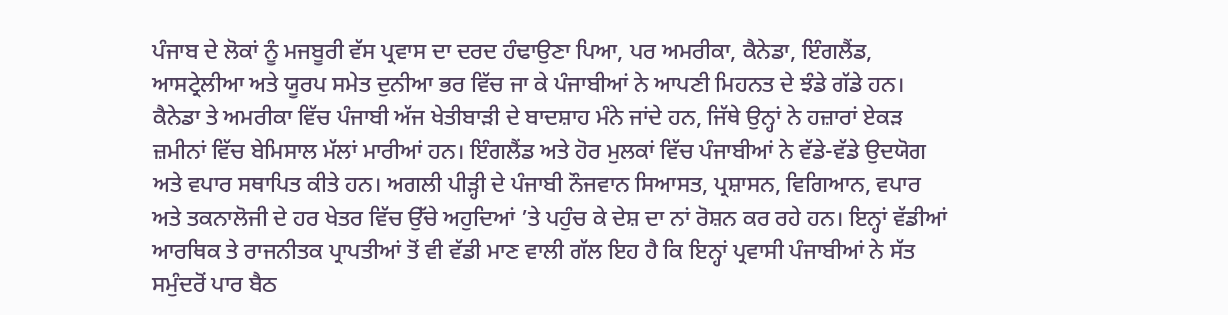ਪੰਜਾਬ ਦੇ ਲੋਕਾਂ ਨੂੰ ਮਜਬੂਰੀ ਵੱਸ ਪ੍ਰਵਾਸ ਦਾ ਦਰਦ ਹੰਢਾਉਣਾ ਪਿਆ, ਪਰ ਅਮਰੀਕਾ, ਕੈਨੇਡਾ, ਇੰਗਲੈਂਡ, ਆਸਟ੍ਰੇਲੀਆ ਅਤੇ ਯੂਰਪ ਸਮੇਤ ਦੁਨੀਆ ਭਰ ਵਿੱਚ ਜਾ ਕੇ ਪੰਜਾਬੀਆਂ ਨੇ ਆਪਣੀ ਮਿਹਨਤ ਦੇ ਝੰਡੇ ਗੱਡੇ ਹਨ। ਕੈਨੇਡਾ ਤੇ ਅਮਰੀਕਾ ਵਿੱਚ ਪੰਜਾਬੀ ਅੱਜ ਖੇਤੀਬਾੜੀ ਦੇ ਬਾਦਸ਼ਾਹ ਮੰਨੇ ਜਾਂਦੇ ਹਨ, ਜਿੱਥੇ ਉਨ੍ਹਾਂ ਨੇ ਹਜ਼ਾਰਾਂ ਏਕੜ ਜ਼ਮੀਨਾਂ ਵਿੱਚ ਬੇਮਿਸਾਲ ਮੱਲਾਂ ਮਾਰੀਆਂ ਹਨ। ਇੰਗਲੈਂਡ ਅਤੇ ਹੋਰ ਮੁਲਕਾਂ ਵਿੱਚ ਪੰਜਾਬੀਆਂ ਨੇ ਵੱਡੇ-ਵੱਡੇ ਉਦਯੋਗ ਅਤੇ ਵਪਾਰ ਸਥਾਪਿਤ ਕੀਤੇ ਹਨ। ਅਗਲੀ ਪੀੜ੍ਹੀ ਦੇ ਪੰਜਾਬੀ ਨੌਜਵਾਨ ਸਿਆਸਤ, ਪ੍ਰਸ਼ਾਸਨ, ਵਿਗਿਆਨ, ਵਪਾਰ ਅਤੇ ਤਕਨਾਲੋਜੀ ਦੇ ਹਰ ਖੇਤਰ ਵਿੱਚ ਉੱਚੇ ਅਹੁਦਿਆਂ ’ਤੇ ਪਹੁੰਚ ਕੇ ਦੇਸ਼ ਦਾ ਨਾਂ ਰੋਸ਼ਨ ਕਰ ਰਹੇ ਹਨ। ਇਨ੍ਹਾਂ ਵੱਡੀਆਂ ਆਰਥਿਕ ਤੇ ਰਾਜਨੀਤਕ ਪ੍ਰਾਪਤੀਆਂ ਤੋਂ ਵੀ ਵੱਡੀ ਮਾਣ ਵਾਲੀ ਗੱਲ ਇਹ ਹੈ ਕਿ ਇਨ੍ਹਾਂ ਪ੍ਰਵਾਸੀ ਪੰਜਾਬੀਆਂ ਨੇ ਸੱਤ ਸਮੁੰਦਰੋਂ ਪਾਰ ਬੈਠ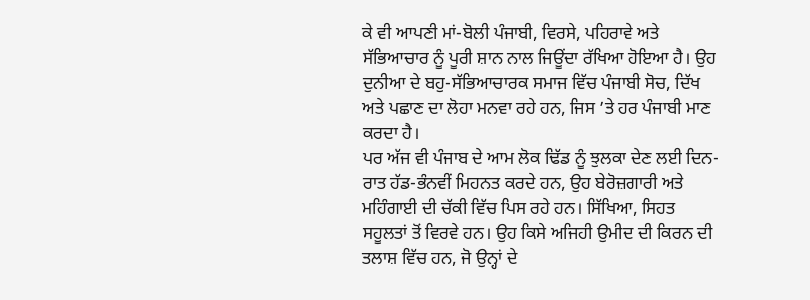ਕੇ ਵੀ ਆਪਣੀ ਮਾਂ-ਬੋਲੀ ਪੰਜਾਬੀ, ਵਿਰਸੇ, ਪਹਿਰਾਵੇ ਅਤੇ ਸੱਭਿਆਚਾਰ ਨੂੰ ਪੂਰੀ ਸ਼ਾਨ ਨਾਲ ਜਿਊਂਦਾ ਰੱਖਿਆ ਹੋਇਆ ਹੈ। ਉਹ ਦੁਨੀਆ ਦੇ ਬਹੁ-ਸੱਭਿਆਚਾਰਕ ਸਮਾਜ ਵਿੱਚ ਪੰਜਾਬੀ ਸੋਚ, ਦਿੱਖ ਅਤੇ ਪਛਾਣ ਦਾ ਲੋਹਾ ਮਨਵਾ ਰਹੇ ਹਨ, ਜਿਸ ’ਤੇ ਹਰ ਪੰਜਾਬੀ ਮਾਣ ਕਰਦਾ ਹੈ।
ਪਰ ਅੱਜ ਵੀ ਪੰਜਾਬ ਦੇ ਆਮ ਲੋਕ ਢਿੱਡ ਨੂੰ ਝੁਲਕਾ ਦੇਣ ਲਈ ਦਿਨ-ਰਾਤ ਹੱਡ-ਭੰਨਵੀਂ ਮਿਹਨਤ ਕਰਦੇ ਹਨ, ਉਹ ਬੇਰੋਜ਼ਗਾਰੀ ਅਤੇ ਮਹਿੰਗਾਈ ਦੀ ਚੱਕੀ ਵਿੱਚ ਪਿਸ ਰਹੇ ਹਨ। ਸਿੱਖਿਆ, ਸਿਹਤ ਸਹੂਲਤਾਂ ਤੋਂ ਵਿਰਵੇ ਹਨ। ਉਹ ਕਿਸੇ ਅਜਿਹੀ ਉਮੀਦ ਦੀ ਕਿਰਨ ਦੀ ਤਲਾਸ਼ ਵਿੱਚ ਹਨ, ਜੋ ਉਨ੍ਹਾਂ ਦੇ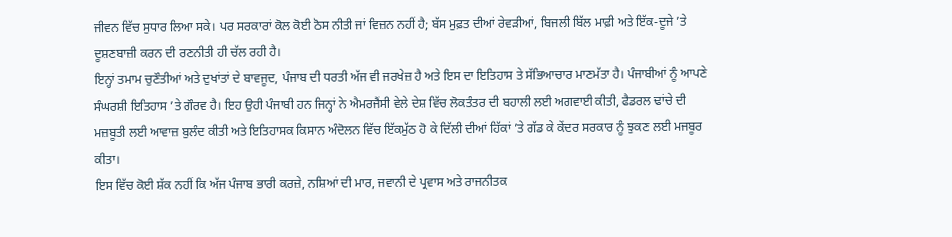ਜੀਵਨ ਵਿੱਚ ਸੁਧਾਰ ਲਿਆ ਸਕੇ। ਪਰ ਸਰਕਾਰਾਂ ਕੋਲ ਕੋਈ ਠੋਸ ਨੀਤੀ ਜਾਂ ਵਿਜ਼ਨ ਨਹੀਂ ਹੈ; ਬੱਸ ਮੁਫ਼ਤ ਦੀਆਂ ਰੇਵੜੀਆਂ, ਬਿਜਲੀ ਬਿੱਲ ਮਾਫ਼ੀ ਅਤੇ ਇੱਕ-ਦੂਜੇ ’ਤੇ ਦੂਸ਼ਣਬਾਜ਼ੀ ਕਰਨ ਦੀ ਰਣਨੀਤੀ ਹੀ ਚੱਲ ਰਹੀ ਹੈ।
ਇਨ੍ਹਾਂ ਤਮਾਮ ਚੁਣੌਤੀਆਂ ਅਤੇ ਦੁਖਾਂਤਾਂ ਦੇ ਬਾਵਜੂਦ, ਪੰਜਾਬ ਦੀ ਧਰਤੀ ਅੱਜ ਵੀ ਜਰਖੇਜ਼ ਹੈ ਅਤੇ ਇਸ ਦਾ ਇਤਿਹਾਸ ਤੇ ਸੱਭਿਆਚਾਰ ਮਾਣਮੱਤਾ ਹੈ। ਪੰਜਾਬੀਆਂ ਨੂੰ ਆਪਣੇ ਸੰਘਰਸ਼ੀ ਇਤਿਹਾਸ ’ਤੇ ਗੌਰਵ ਹੈ। ਇਹ ਉਹੀ ਪੰਜਾਬੀ ਹਨ ਜਿਨ੍ਹਾਂ ਨੇ ਐਮਰਜੈਂਸੀ ਵੇਲੇ ਦੇਸ਼ ਵਿੱਚ ਲੋਕਤੰਤਰ ਦੀ ਬਹਾਲੀ ਲਈ ਅਗਵਾਈ ਕੀਤੀ, ਫੈਡਰਲ ਢਾਂਚੇ ਦੀ ਮਜ਼ਬੂਤੀ ਲਈ ਆਵਾਜ਼ ਬੁਲੰਦ ਕੀਤੀ ਅਤੇ ਇਤਿਹਾਸਕ ਕਿਸਾਨ ਅੰਦੋਲਨ ਵਿੱਚ ਇੱਕਮੁੱਠ ਹੋ ਕੇ ਦਿੱਲੀ ਦੀਆਂ ਹਿੱਕਾਂ ’ਤੇ ਗੱਡ ਕੇ ਕੇਂਦਰ ਸਰਕਾਰ ਨੂੰ ਝੁਕਣ ਲਈ ਮਜਬੂਰ ਕੀਤਾ।
ਇਸ ਵਿੱਚ ਕੋਈ ਸ਼ੱਕ ਨਹੀਂ ਕਿ ਅੱਜ ਪੰਜਾਬ ਭਾਰੀ ਕਰਜ਼ੇ, ਨਸ਼ਿਆਂ ਦੀ ਮਾਰ, ਜਵਾਨੀ ਦੇ ਪ੍ਰਵਾਸ ਅਤੇ ਰਾਜਨੀਤਕ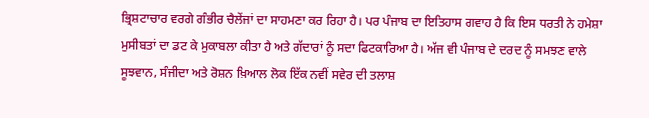ਭ੍ਰਿਸ਼ਟਾਚਾਰ ਵਰਗੇ ਗੰਭੀਰ ਚੈਲੇਂਜਾਂ ਦਾ ਸਾਹਮਣਾ ਕਰ ਰਿਹਾ ਹੈ। ਪਰ ਪੰਜਾਬ ਦਾ ਇਤਿਹਾਸ ਗਵਾਹ ਹੈ ਕਿ ਇਸ ਧਰਤੀ ਨੇ ਹਮੇਸ਼ਾ ਮੁਸੀਬਤਾਂ ਦਾ ਡਟ ਕੇ ਮੁਕਾਬਲਾ ਕੀਤਾ ਹੈ ਅਤੇ ਗੱਦਾਰਾਂ ਨੂੰ ਸਦਾ ਫਿਟਕਾਰਿਆ ਹੈ। ਅੱਜ ਵੀ ਪੰਜਾਬ ਦੇ ਦਰਦ ਨੂੰ ਸਮਝਣ ਵਾਲੇ ਸੂਝਵਾਨ, ਸੰਜੀਦਾ ਅਤੇ ਰੋਸ਼ਨ ਖ਼ਿਆਲ ਲੋਕ ਇੱਕ ਨਵੀਂ ਸਵੇਰ ਦੀ ਤਲਾਸ਼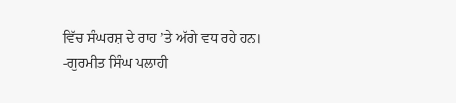ਵਿੱਚ ਸੰਘਰਸ਼ ਦੇ ਰਾਹ ’ਤੇ ਅੱਗੇ ਵਧ ਰਹੇ ਹਨ।
-ਗੁਰਮੀਤ ਸਿੰਘ ਪਲਾਹੀ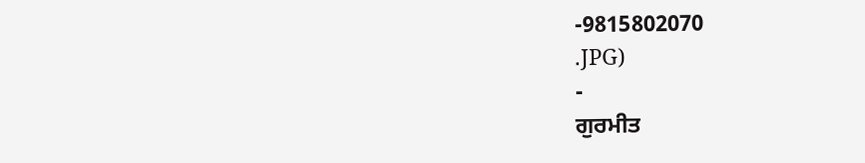-9815802070
.JPG)
-
ਗੁਰਮੀਤ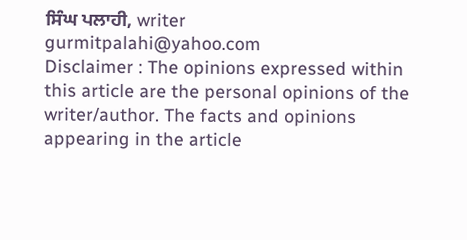ਸਿੰਘ ਪਲਾਹੀ, writer
gurmitpalahi@yahoo.com
Disclaimer : The opinions expressed within this article are the personal opinions of the writer/author. The facts and opinions appearing in the article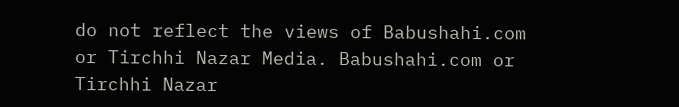do not reflect the views of Babushahi.com or Tirchhi Nazar Media. Babushahi.com or Tirchhi Nazar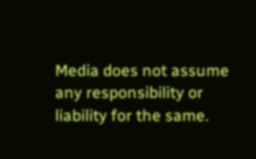Media does not assume any responsibility or liability for the same.